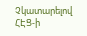Չկատարելով ՀԷՑ-ի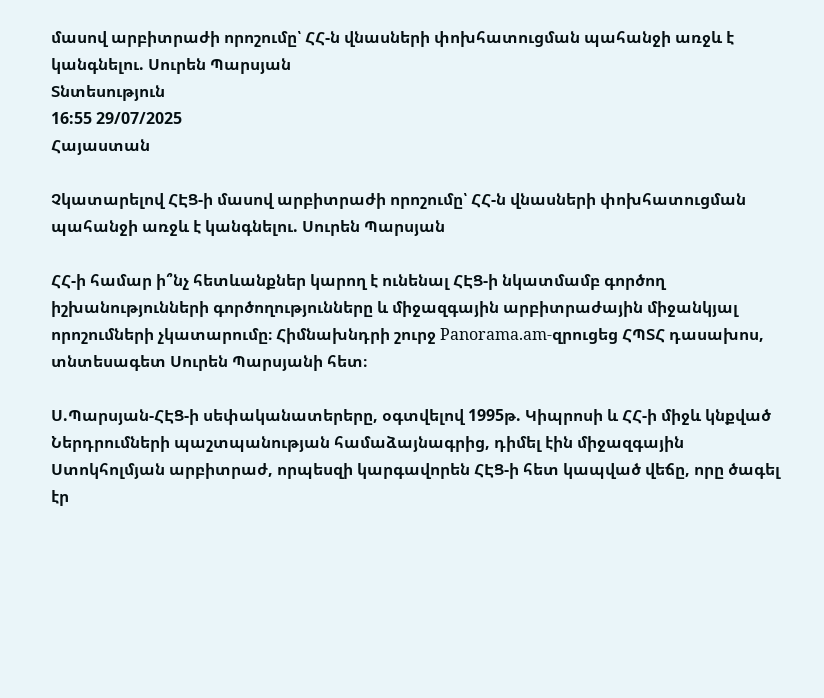մասով արբիտրաժի որոշումը՝ ՀՀ-ն վնասների փոխհատուցման պահանջի առջև է կանգնելու. Սուրեն Պարսյան
Տնտեսություն
16:55 29/07/2025
Հայաստան

Չկատարելով ՀԷՑ-ի մասով արբիտրաժի որոշումը՝ ՀՀ-ն վնասների փոխհատուցման պահանջի առջև է կանգնելու. Սուրեն Պարսյան

ՀՀ-ի համար ի՞նչ հետևանքներ կարող է ունենալ ՀԷՑ-ի նկատմամբ գործող իշխանությունների գործողությունները և միջազգային արբիտրաժային միջանկյալ որոշումների չկատարումը։ Հիմնախնդրի շուրջ Panorama.am-զրուցեց ՀՊՏՀ դասախոս, տնտեսագետ Սուրեն Պարսյանի հետ։

Ս.Պարսյան-ՀԷՑ-ի սեփականատերերը, օգտվելով 1995թ. Կիպրոսի և ՀՀ-ի միջև կնքված Ներդրումների պաշտպանության համաձայնագրից, դիմել էին միջազգային Ստոկհոլմյան արբիտրաժ, որպեսզի կարգավորեն ՀԷՑ-ի հետ կապված վեճը, որը ծագել էր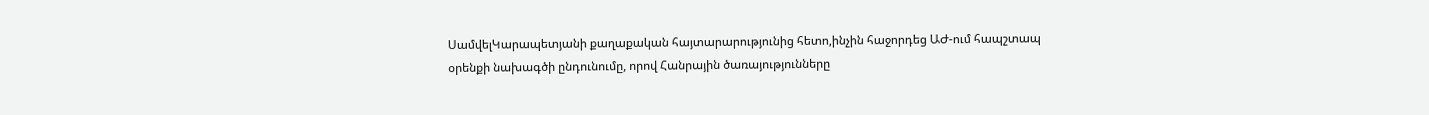ՍամվելԿարապետյանի քաղաքական հայտարարությունից հետո,ինչին հաջորդեց ԱԺ-ում հապշտապ օրենքի նախագծի ընդունումը, որով Հանրային ծառայությունները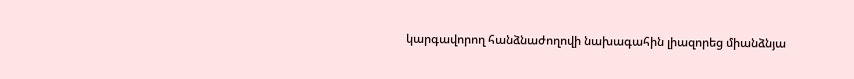կարգավորող հանձնաժողովի նախագահին լիազորեց միանձնյա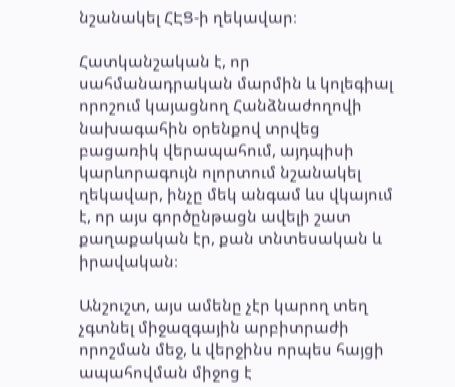նշանակել ՀԷՑ-ի ղեկավար։

Հատկանշական է, որ սահմանադրական մարմին և կոլեգիալ որոշում կայացնող Հանձնաժողովի նախագահին օրենքով տրվեց բացառիկ վերապահում, այդպիսի կարևորագույն ոլորտում նշանակել ղեկավար, ինչը մեկ անգամ ևս վկայում է, որ այս գործընթացն ավելի շատ քաղաքական էր, քան տնտեսական և իրավական։

Անշուշտ, այս ամենը չէր կարող տեղ չգտնել միջազգային արբիտրաժի որոշման մեջ, և վերջինս որպես հայցի ապահովման միջոց է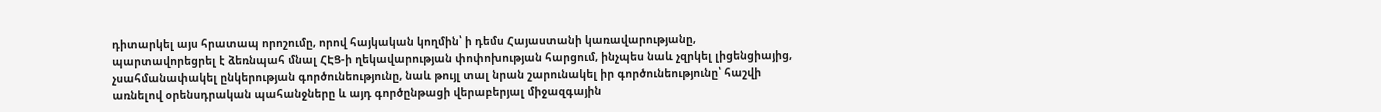դիտարկել այս հրատապ որոշումը, որով հայկական կողմին՝ ի դեմս Հայաստանի կառավարությանը, պարտավորեցրել է ձեռնպահ մնալ ՀԷՑ-ի ղեկավարության փոփոխության հարցում, ինչպես նաև չզրկել լիցենցիայից, չսահմանափակել ընկերության գործունեությունը, նաև թույլ տալ նրան շարունակել իր գործունեությունը՝ հաշվի առնելով օրենսդրական պահանջները և այդ գործընթացի վերաբերյալ միջազգային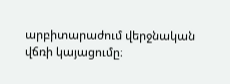արբիտարաժում վերջնական վճռի կայացումը։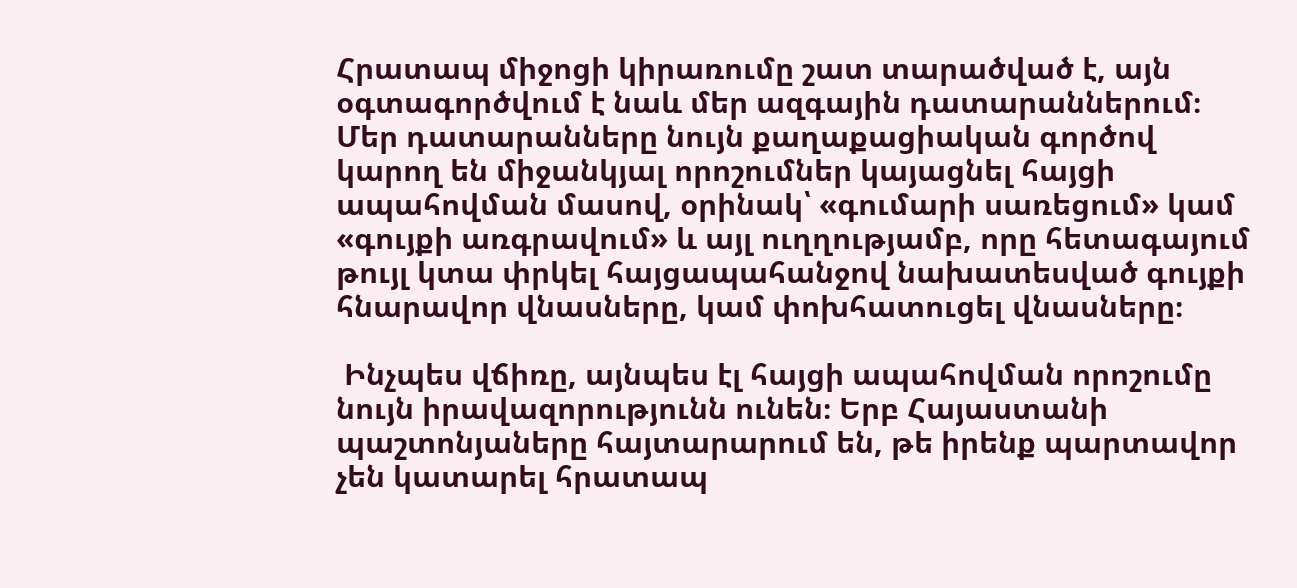Հրատապ միջոցի կիրառումը շատ տարածված է, այն օգտագործվում է նաև մեր ազգային դատարաններում։ Մեր դատարանները նույն քաղաքացիական գործով կարող են միջանկյալ որոշումներ կայացնել հայցի ապահովման մասով, օրինակ՝ «գումարի սառեցում» կամ «գույքի առգրավում» և այլ ուղղությամբ, որը հետագայում թույլ կտա փրկել հայցապահանջով նախատեսված գույքի հնարավոր վնասները, կամ փոխհատուցել վնասները։

 Ինչպես վճիռը, այնպես էլ հայցի ապահովման որոշումը նույն իրավազորությունն ունեն։ Երբ Հայաստանի պաշտոնյաները հայտարարում են, թե իրենք պարտավոր չեն կատարել հրատապ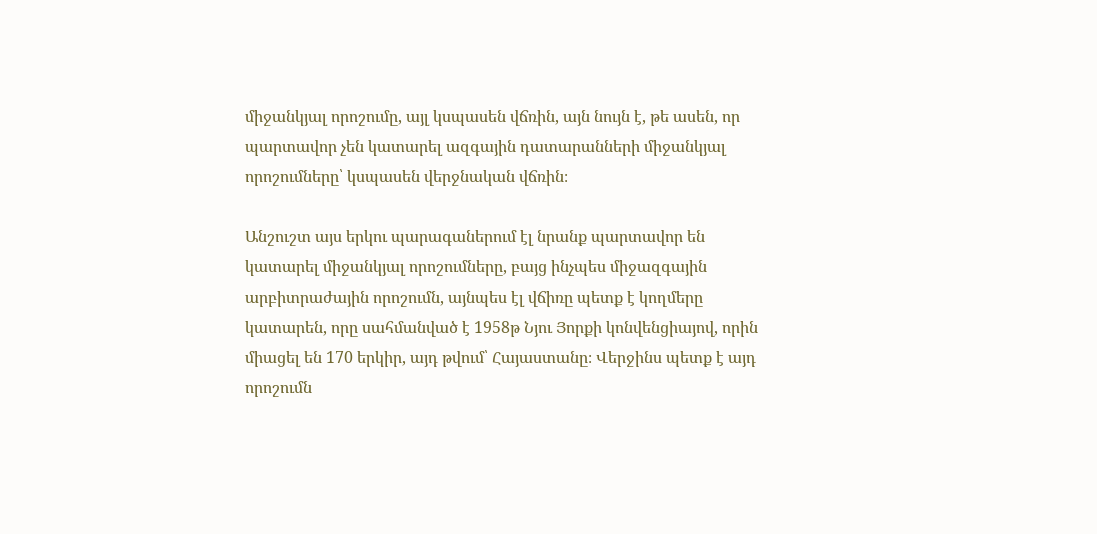միջանկյալ որոշումը, այլ կսպասեն վճռին, այն նույն է, թե ասեն, որ պարտավոր չեն կատարել ազգային դատարանների միջանկյալ որոշումները՝ կսպասեն վերջնական վճռին։

Անշուշտ այս երկու պարագաներում էլ նրանք պարտավոր են կատարել միջանկյալ որոշումները, բայց ինչպես միջազգային արբիտրաժային որոշումն, այնպես էլ վճիռը պետք է կողմերը կատարեն, որը սահմանված է 1958թ Նյու Յորքի կոնվենցիայով, որին միացել են 170 երկիր, այդ թվում՝ Հայաստանը։ Վերջինս պետք է այդ որոշումն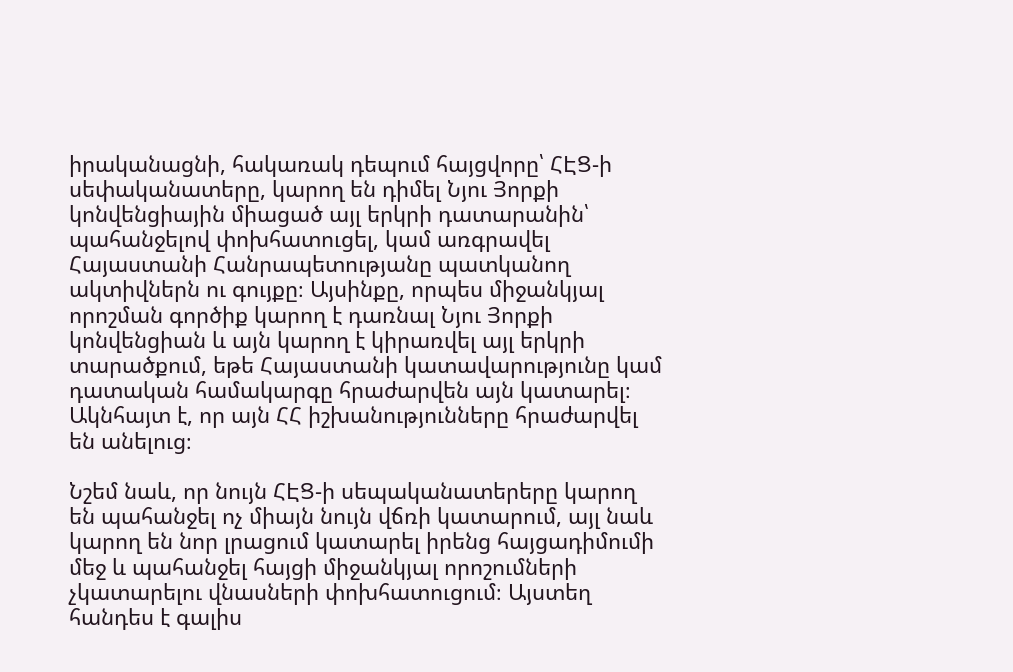իրականացնի, հակառակ դեպում հայցվորը՝ ՀԷՑ-ի սեփականատերը, կարող են դիմել Նյու Յորքի կոնվենցիային միացած այլ երկրի դատարանին՝ պահանջելով փոխհատուցել, կամ առգրավել Հայաստանի Հանրապետությանը պատկանող ակտիվներն ու գույքը։ Այսինքը, որպես միջանկյալ որոշման գործիք կարող է դառնալ Նյու Յորքի կոնվենցիան և այն կարող է կիրառվել այլ երկրի տարածքում, եթե Հայաստանի կատավարությունը կամ դատական համակարգը հրաժարվեն այն կատարել։ Ակնհայտ է, որ այն ՀՀ իշխանությունները հրաժարվել են անելուց։

Նշեմ նաև, որ նույն ՀԷՑ-ի սեպականատերերը կարող են պահանջել ոչ միայն նույն վճռի կատարում, այլ նաև կարող են նոր լրացում կատարել իրենց հայցադիմումի մեջ և պահանջել հայցի միջանկյալ որոշումների չկատարելու վնասների փոխհատուցում։ Այստեղ հանդես է գալիս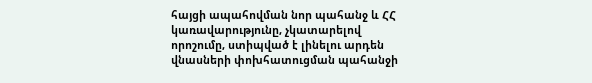հայցի ապահովման նոր պահանջ և ՀՀ կառավարությունը, չկատարելով որոշումը, ստիպված է լինելու արդեն վնասների փոխհատուցման պահանջի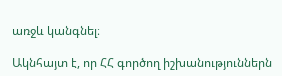առջև կանգնել։

Ակնհայտ է, որ ՀՀ գործող իշխանություններն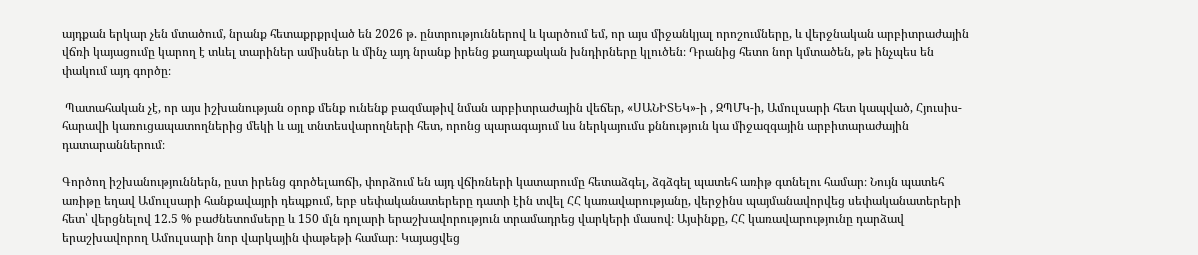այդքան երկար չեն մտածում, նրանք հետաքրքրված են 2026 թ. ընտրություններով և կարծում եմ, որ այս միջանկյալ որոշումները, և վերջնական արբիտրաժային վճռի կայացումը կարող է տևել տարիներ ամիսներ և մինչ այդ նրանք իրենց քաղաքական խնդիրները կլուծեն։ Դրանից հետո նոր կմտածեն, թե ինչպես են փակում այդ գործը։

 Պատահական չէ, որ այս իշխանության օրոք մենք ունենք բազմաթիվ նման արբիտրաժային վեճեր, «ՍԱՆԻՏԵԿ»-ի , ԶՊՄԿ-ի, Ամուլսարի հետ կապված, Հյուսիս-հարավի կառուցապատողներից մեկի և այլ տնտեսվարողների հետ, որոնց պարագայում ևս ներկայումս քննություն կա միջազգային արբիտարաժային դատարաններում։

Գործող իշխանություններն, ըստ իրենց գործելաոճի, փորձում են այդ վճիռների կատարումը հետաձգել, ձգձգել պատեհ առիթ գտնելու համար։ Նույն պատեհ առիթը եղավ Ամուլսարի հանքավայրի դեպքում, երբ սեփականատերերը դատի էին տվել ՀՀ կառավարությանը, վերջինս պայմանավորվեց սեփականատերերի հետ՝ վերցնելով 12.5 % բաժնետոմսերը և 150 մլն դոլարի երաշխավորություն տրամադրեց վարկերի մասով։ Այսինքը, ՀՀ կառավարությունը դարձավ երաշխավորող Ամուլսարի նոր վարկային փաթեթի համար։ Կայացվեց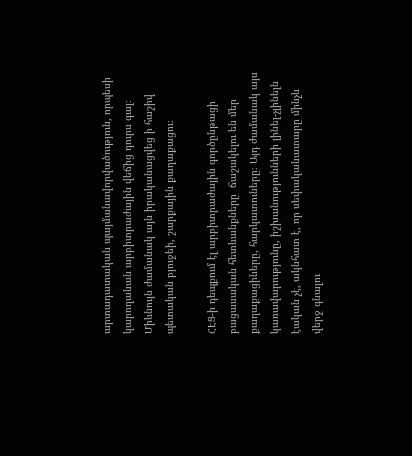արտադատական պայմանավորվածություն, որպեսի կարողանան արբիտրաժային վեճից դուրս գալ։ Միևնույն ժամանակ այն իրականացվեց ի հաշիվ պետական բյուջեի, շարքային քաղաքացու։

ՀԷՑ-ի դեպքում էլ արբիտրաժային գործընթացի բացասական հետևանքները  ճաշակելու են մեր քաղաքացիները, հարկատուները։ Այդ ժամանակ այս կառավարությունը, իշխանությունների լինել-չլինելն էական չէ, ակնհատ է, որ սեփականատարը մինչև վերջ գնալու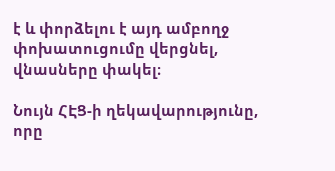է և փորձելու է այդ ամբողջ փոխատուցումը վերցնել, վնասները փակել։

Նույն ՀԷՑ-ի ղեկավարությունը, որը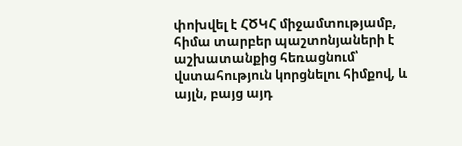փոխվել է ՀԾԿՀ միջամտությամբ, հիմա տարբեր պաշտոնյաների է աշխատանքից հեռացնում՝ վստահություն կորցնելու հիմքով, և այլն, բայց այդ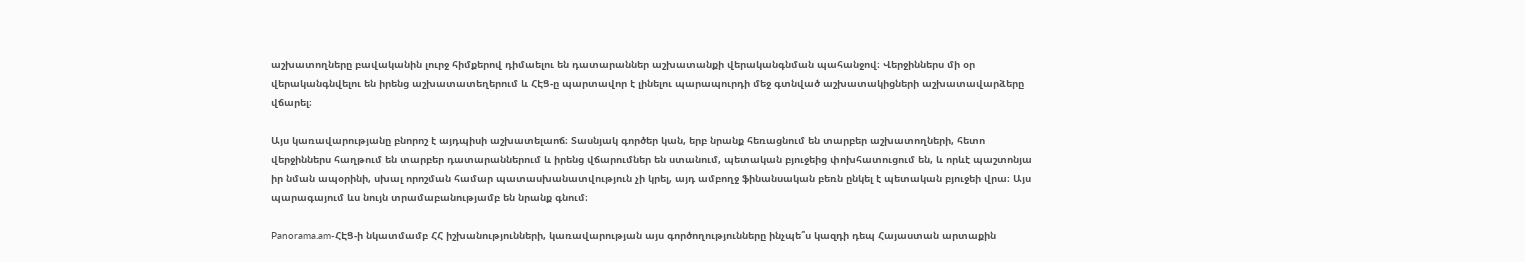աշխատողները բավականին լուրջ հիմքերով դիմաելու են դատարաններ աշխատանքի վերականգնման պահանջով։ Վերջիններս մի օր վերականգնվելու են իրենց աշխատատեղերում և ՀԷՑ-ը պարտավոր է լինելու պարապուրդի մեջ գտնված աշխատակիցների աշխատավարձերը վճարել։

Այս կառավարությանը բնորոշ է այդպիսի աշխատելաոճ։ Տասնյակ գործեր կան, երբ նրանք հեռացնում են տարբեր աշխատողների, հետո վերջիններս հաղթում են տարբեր դատարաններում և իրենց վճարումներ են ստանում, պետական բյուջեից փոխհատուցում են, և որևէ պաշտոնյա իր նման ապօրինի, սխալ որոշման համար պատասխանատվություն չի կրել, այդ ամբողջ ֆինանսական բեռն ընկել է պետական բյուջեի վրա։ Այս պարագայում ևս նույն տրամաբանությամբ են նրանք գնում։

Panorama.am-ՀԷՑ-ի նկատմամբ ՀՀ իշխանությունների, կառավարության այս գործողությունները ինչպե՞ս կազդի դեպ Հայաստան արտաքին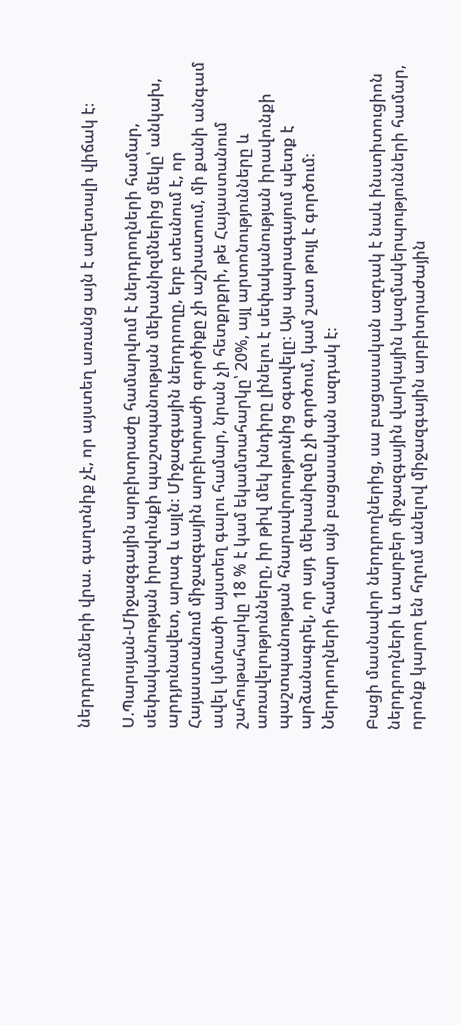ներդրումների վրա. գաղտնիք չէ, որ այստեղ առանց այն է աղետալի վիճակ է։

Ս.Պարսյան-Միջազգային արբիտրաժը համարվում է ներդրողների համար, սեփականության իրավունքի պաշտպանության մեխանիզմներից մեկը՝ անկախ, արդյունավետ, արագ և այլն։ Միջազգային ներդրողը, երբ տեսնում է, որ Հայաստանում միջազգային արբիտրաժի գործիքը չի աշխատում, մի քանի անգամ ավել կմտածի այստեղ գալու համար, նրան չի հետքրքրի, թե Հայաստանում շահութահարկը 18 % է կամ եկամտահարկը՝ 20%, այլ արտոնությունները և առավելությունները, իր թիվ մեկ խնդիրը լինելու է սեփականության իրավունքի պաշտպանության հնարավորությունից օգտվելը։ Այս պարագայում պետք է արձանագրել, որ այդ մեխանիզմը չի գործում, կամ շատ թույլ է գործում։ Ներդրողների համար այն բացասական ազդակ է։

Բացի մասնավոր ներդրողներից, սա բացասական ազդակ է նաև ինստիտուցիոն ներդրողների և տարբեր միջազգային վարկային կազմակերպությունների համար, որոնք կարող են հղում անելով միջազգային արբիտրաժային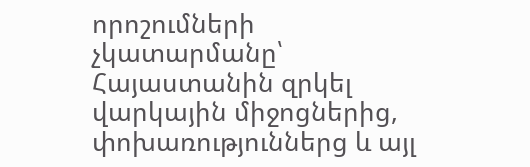որոշումների չկատարմանը՝ Հայաստանին զրկել վարկային միջոցներից, փոխառություններց և այլ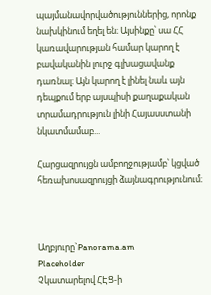պայմանավորվածություններից, որոնք նախկինում եղել են։ Այսինքը՝ սա ՀՀ կառավարության համար կարող է բավականին լուրջ գլխացավանք դառնալ։ Այն կարող է լինել նաև այն դեպքում երբ այսպիսի քաղաքական տրամադրություն լինի Հայասստանի նկատմամաբ...

Հարցազրույցն ամբողջությամբ՝ կցված հեռախոսազրույցի ձայնագրությունում։



Աղբյուրը`Panorama.am
Placeholder
Չկատարելով ՀԷՑ-ի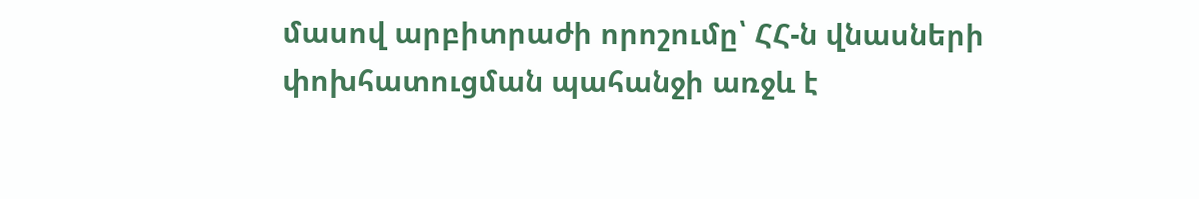մասով արբիտրաժի որոշումը՝ ՀՀ-ն վնասների փոխհատուցման պահանջի առջև է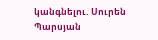կանգնելու. Սուրեն Պարսյան